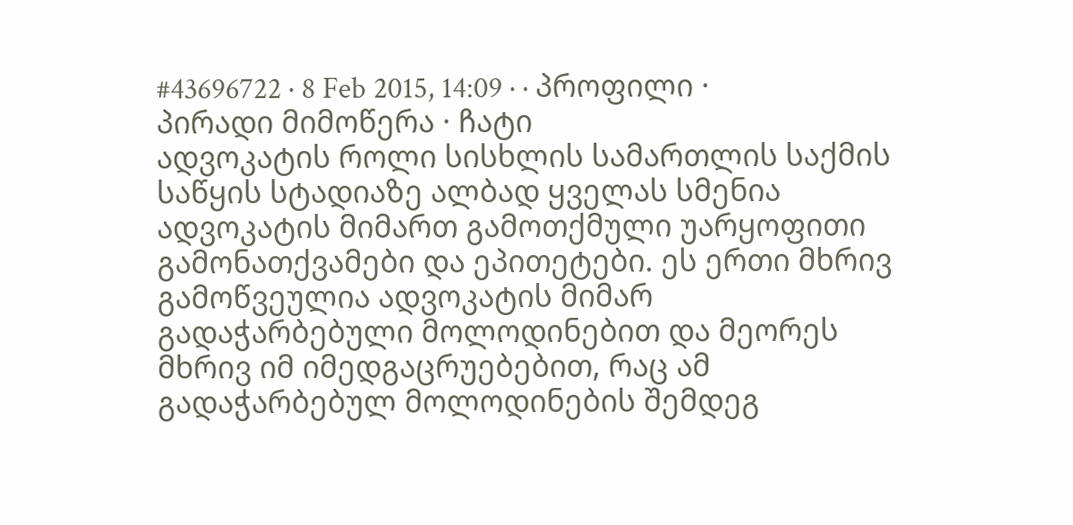#43696722 · 8 Feb 2015, 14:09 · · პროფილი · პირადი მიმოწერა · ჩატი
ადვოკატის როლი სისხლის სამართლის საქმის საწყის სტადიაზე ალბად ყველას სმენია ადვოკატის მიმართ გამოთქმული უარყოფითი გამონათქვამები და ეპითეტები. ეს ერთი მხრივ გამოწვეულია ადვოკატის მიმარ გადაჭარბებული მოლოდინებით და მეორეს მხრივ იმ იმედგაცრუებებით, რაც ამ გადაჭარბებულ მოლოდინების შემდეგ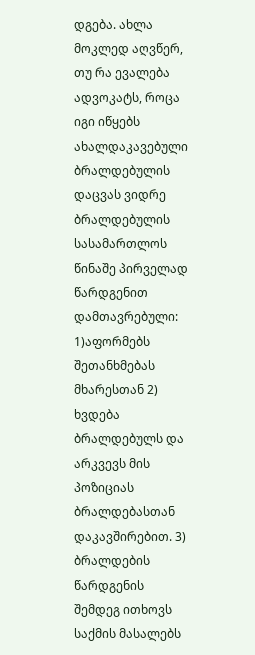დგება. ახლა მოკლედ აღვწერ, თუ რა ევალება ადვოკატს, როცა იგი იწყებს ახალდაკავებული ბრალდებულის დაცვას ვიდრე ბრალდებულის სასამართლოს წინაშე პირველად წარდგენით დამთავრებული: 1)აფორმებს შეთანხმებას მხარესთან 2) ხვდება ბრალდებულს და არკვევს მის პოზიციას ბრალდებასთან დაკავშირებით. 3) ბრალდების წარდგენის შემდეგ ითხოვს საქმის მასალებს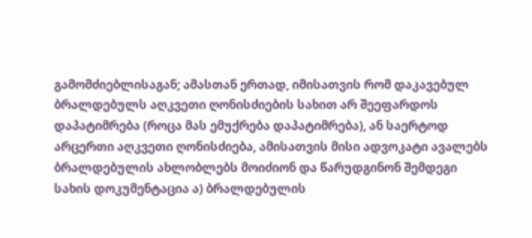გამომძიებლისაგან; ამასთან ერთად, იმისათვის რომ დაკავებულ ბრალდებულს აღკვეთი ღონისძიების სახით არ შეეფარდოს დაპატიმრება (როცა მას ემუქრება დაპატიმრება), ან საერტოდ არცერთი აღკვეთი ღონისძიება, ამისათვის მისი ადვოკატი ავალებს ბრალდებულის ახლობლებს მოიძიონ და წარუდგინონ შემდეგი სახის დოკუმენტაცია ა) ბრალდებულის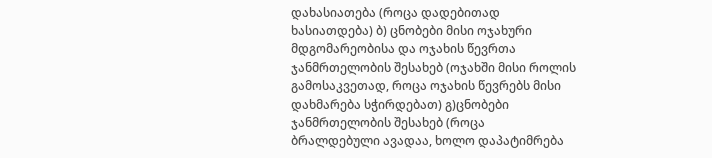დახასიათება (როცა დადებითად ხასიათდება) ბ) ცნობები მისი ოჯახური მდგომარეობისა და ოჯახის წევრთა ჯანმრთელობის შესახებ (ოჯახში მისი როლის გამოსაკვეთად, როცა ოჯახის წევრებს მისი დახმარება სჭირდებათ) გ)ცნობები ჯანმრთელობის შესახებ (როცა ბრალდებული ავადაა, ხოლო დაპატიმრება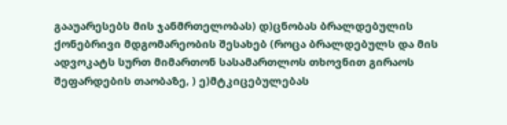გააუარესებს მის ჯანმრთელობას) დ)ცნობას ბრალდებულის ქონებრივი მდგომარეობის შესახებ (როცა ბრალდებულს და მის ადვოკატს სურთ მიმართონ სასამართლოს თხოვნით გირაოს შეფარდების თაობაზე, ) ე)მტკიცებულებას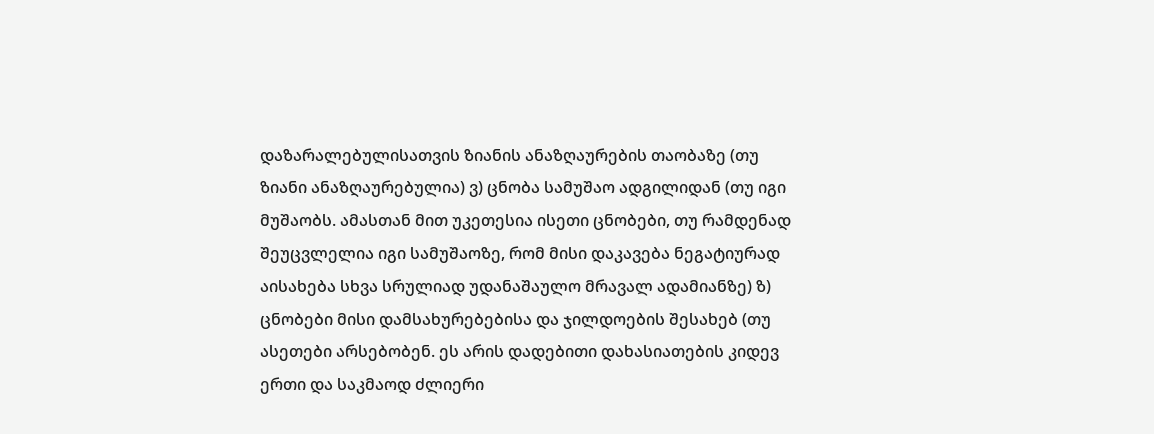დაზარალებულისათვის ზიანის ანაზღაურების თაობაზე (თუ ზიანი ანაზღაურებულია) ვ) ცნობა სამუშაო ადგილიდან (თუ იგი მუშაობს. ამასთან მით უკეთესია ისეთი ცნობები, თუ რამდენად შეუცვლელია იგი სამუშაოზე, რომ მისი დაკავება ნეგატიურად აისახება სხვა სრულიად უდანაშაულო მრავალ ადამიანზე) ზ) ცნობები მისი დამსახურებებისა და ჯილდოების შესახებ (თუ ასეთები არსებობენ. ეს არის დადებითი დახასიათების კიდევ ერთი და საკმაოდ ძლიერი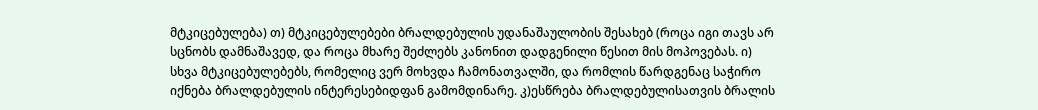მტკიცებულება) თ) მტკიცებულებები ბრალდებულის უდანაშაულობის შესახებ (როცა იგი თავს არ სცნობს დამნაშავედ, და როცა მხარე შეძლებს კანონით დადგენილი წესით მის მოპოვებას. ი) სხვა მტკიცებულებებს, რომელიც ვერ მოხვდა ჩამონათვალში, და რომლის წარდგენაც საჭირო იქნება ბრალდებულის ინტერესებიდფან გამომდინარე. კ)ესწრება ბრალდებულისათვის ბრალის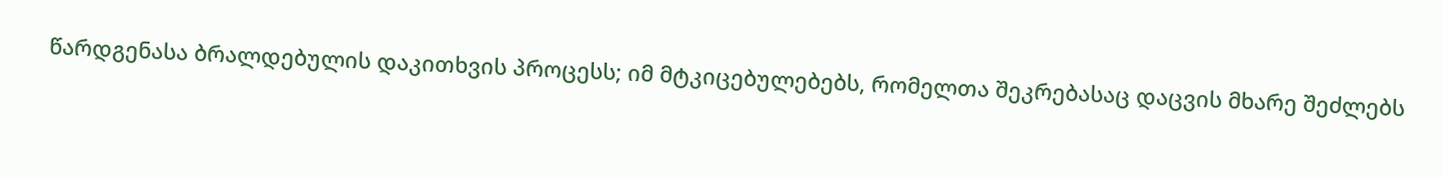წარდგენასა ბრალდებულის დაკითხვის პროცესს; იმ მტკიცებულებებს, რომელთა შეკრებასაც დაცვის მხარე შეძლებს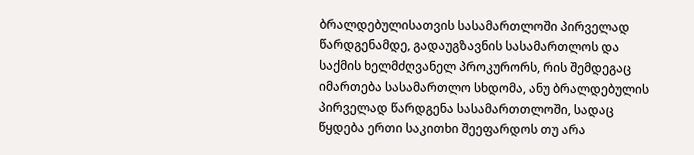ბრალდებულისათვის სასამართლოში პირველად წარდგენამდე, გადაუგზავნის სასამართლოს და საქმის ხელმძღვანელ პროკურორს, რის შემდეგაც იმართება სასამართლო სხდომა, ანუ ბრალდებულის პირველად წარდგენა სასამართთლოში, სადაც წყდება ერთი საკითხი შეეფარდოს თუ არა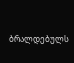ბრალდებულს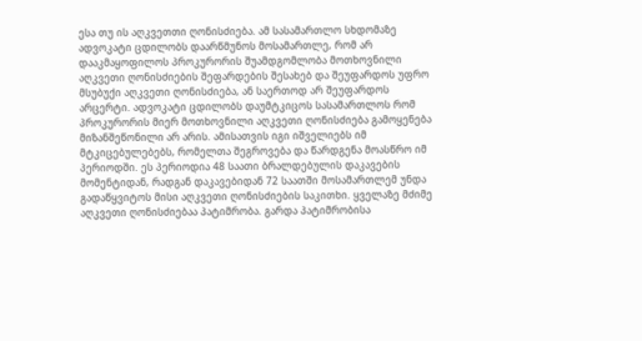ესა თუ ის აღკვეთთი ღონისძიება. ამ სასამართლო სხდომაზე ადვოკატი ცდილობს დაარწმუნოს მოსამართლე, რომ არ დააკმაყოფილოს პროკურორის შუამდგომლობა მოთხოვნილი აღკვეთი ღონისძიების შეფარდების შესახებ და შეუფარდოს უფრო მსუბუქი აღკვეთი ღონისძიება, ან საერთოდ არ შეუფარდოს არცერტი. ადვოკატი ცდილობს დაუმტკიცოს სასამართლოს რომ პროკურორის მიერ მოთხოვნილი აღკვეთი ღონისძიება გამოყენება მიზანშეწონილი არ არის. ამისათვის იგი იშველიებს იმ მტკიცებულებებს, რომელთა შეგროვება და წარდგენა მოასწრო იმ პერიოდში. ეს პერიოდია 48 საათი ბრალდებულის დაკავების მომენტიდან, რადგან დაკავებიდან 72 საათში მოსამართლემ უნდა გადაწყვიტოს მისი აღკვეთი ღონისძიების საკითხი. ყველაზე მძიმე აღკვეთი ღონისძიებაა პატიმრობა. გარდა პატიმრობისა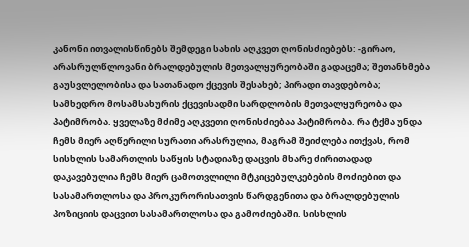კანონი ითვალისწინებს შემდეგი სახის აღკვეთ ღონისძიებებს: -გირაო, არასრულწლოვანი ბრალდებულის მეთვალყურეობაში გადაცემა; შეთანხმება გაუსვლელობისა და სათანადო ქცევის შესახებ; პირადი თავდებობა; სამხედრო მოსამსახურის ქცევისადმი სარდლობის მეთვალყურეობა და პატიმრობა. ყველაზე მძიმე აღკვეთი ღონისძიებაა პატიმრობა. რა ტქმა უნდა ჩემს მიერ აღწერილი სურათი არასრულია, მაგრამ შეიძლება ითქვას, რომ სისხლის სამართლის საწყის სტადიაზე დაცვის მხარე ძირითადად დაკავებულია ჩემს მიერ ცამოთვლილი მტკიცებულკებების მოძიებით და სასამართლოსა და პროკურორისათვის წარდგენითა და ბრალდებულის პოზიციის დაცვით სასამართლოსა და გამოძიებაში. სისხლის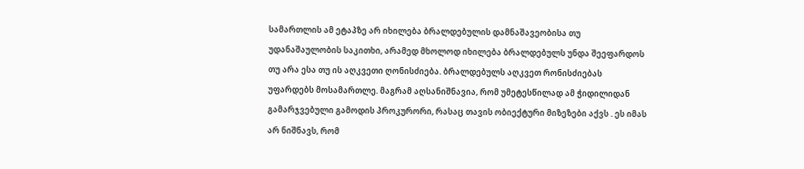სამართლის ამ ეტაპზე არ იხილება ბრალდებულის დამნაშავეობისა თუ უდანაშაულობის საკითხი, არამედ მხოლოდ იხილება ბრალდებულს უნდა შეეფარდოს თუ არა ესა თუ ის აღკვეთი ღონისძიება. ბრალდებულს აღკვეთ რონისძიებას უფარდებს მოსამართლე. მაგრამ აღსანიშნავია, რომ უმეტესწილად ამ ჭიდილიდან გამარჯვებული გამოდის პროკურორი, რასაც თავის ობიექტური მიზეზები აქვს . ეს იმას არ ნიშნავს, რომ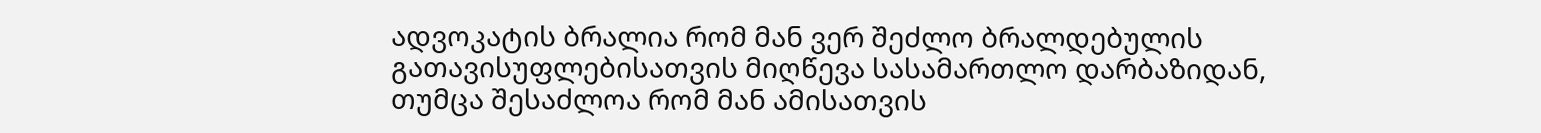ადვოკატის ბრალია რომ მან ვერ შეძლო ბრალდებულის გათავისუფლებისათვის მიღწევა სასამართლო დარბაზიდან, თუმცა შესაძლოა რომ მან ამისათვის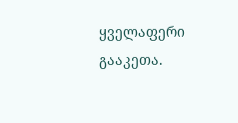ყველაფერი გააკეთა.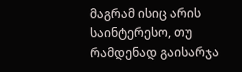მაგრამ ისიც არის საინტერესო, თუ რამდენად გაისარჯა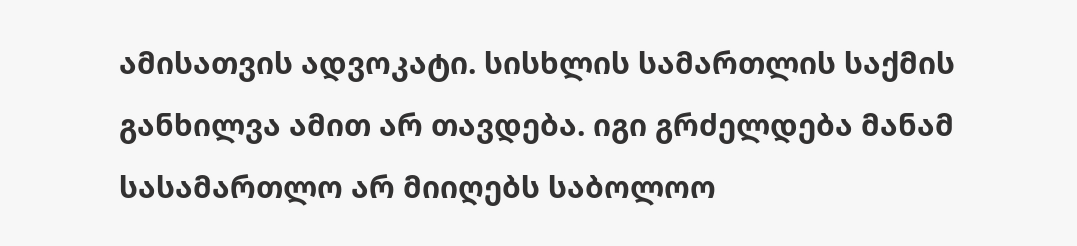ამისათვის ადვოკატი. სისხლის სამართლის საქმის განხილვა ამით არ თავდება. იგი გრძელდება მანამ სასამართლო არ მიიღებს საბოლოო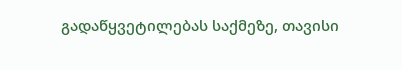გადაწყვეტილებას საქმეზე, თავისი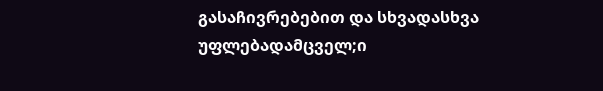გასაჩივრებებით და სხვადასხვა უფლებადამცველ;ი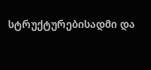სტრუქტურებისადმი და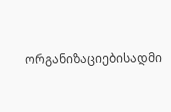ორგანიზაციებისადმი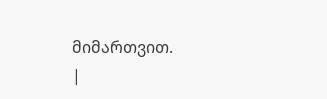მიმართვით.
|